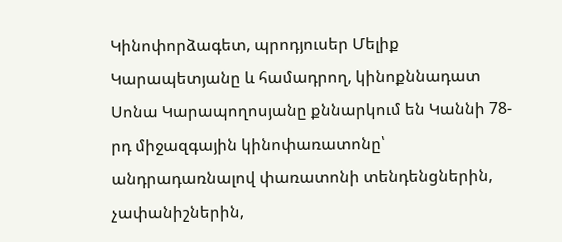Կինոփորձագետ, պրոդյուսեր Մելիք Կարապետյանը և համադրող, կինոքննադատ Սոնա Կարապողոսյանը քննարկում են Կաննի 78-րդ միջազգային կինոփառատոնը՝ անդրադառնալով փառատոնի տենդենցներին, չափանիշներին,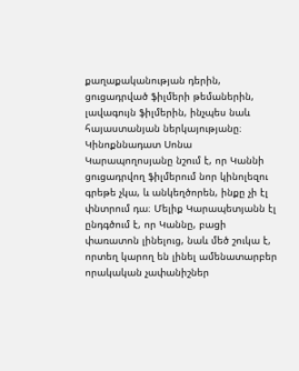քաղաքականության դերին, ցուցադրված ֆիլմերի թեմաներին, լավագույն ֆիլմերին, ինչպես նաև հայաստանյան ներկայությանը։
Կինոքննադատ Սոնա Կարապողոսյանը նշում է, որ Կաննի ցուցադրվող ֆիլմերում նոր կինոլեզու գրեթե չկա, և անկեղծորեն, ինքը չի էլ փնտրում դա։ Մելիք Կարապետյանն էլ ընդգծում է, որ Կաննը, բացի փառատոն լինելուց, նաև մեծ շուկա է, որտեղ կարող են լինել ամենատարբեր որակական չափանիշներ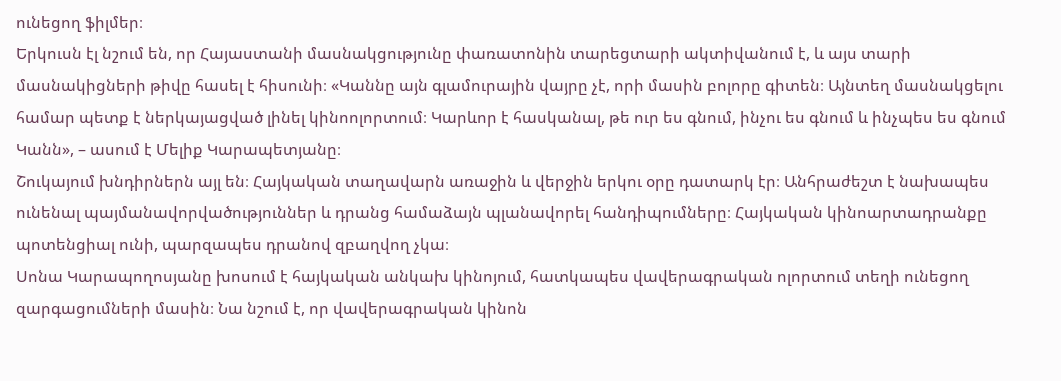ունեցող ֆիլմեր։
Երկուսն էլ նշում են, որ Հայաստանի մասնակցությունը փառատոնին տարեցտարի ակտիվանում է, և այս տարի մասնակիցների թիվը հասել է հիսունի։ «Կաննը այն գլամուրային վայրը չէ, որի մասին բոլորը գիտեն։ Այնտեղ մասնակցելու համար պետք է ներկայացված լինել կինոոլորտում։ Կարևոր է հասկանալ, թե ուր ես գնում, ինչու ես գնում և ինչպես ես գնում Կանն», – ասում է Մելիք Կարապետյանը։
Շուկայում խնդիրներն այլ են։ Հայկական տաղավարն առաջին և վերջին երկու օրը դատարկ էր։ Անհրաժեշտ է նախապես ունենալ պայմանավորվածություններ և դրանց համաձայն պլանավորել հանդիպումները։ Հայկական կինոարտադրանքը պոտենցիալ ունի, պարզապես դրանով զբաղվող չկա։
Սոնա Կարապողոսյանը խոսում է հայկական անկախ կինոյում, հատկապես վավերագրական ոլորտում տեղի ունեցող զարգացումների մասին։ Նա նշում է, որ վավերագրական կինոն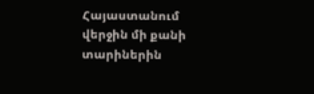Հայաստանում վերջին մի քանի տարիներին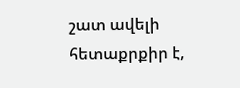շատ ավելի հետաքրքիր է,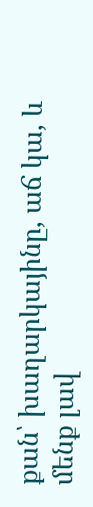քան՝ խաղարկայինը, աճ կա, և մենք լավ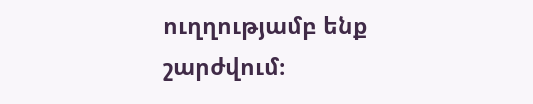ուղղությամբ ենք շարժվում։